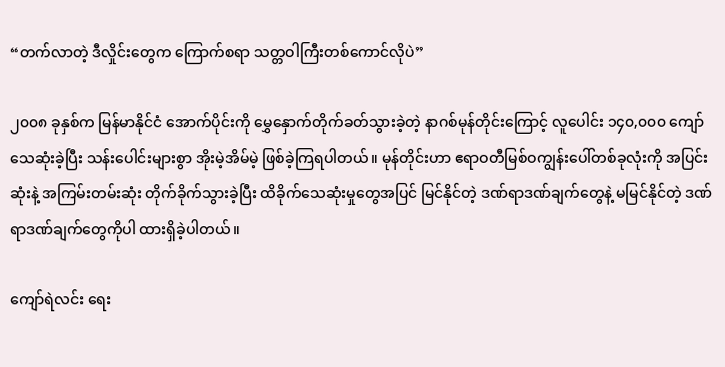“တက်လာတဲ့ ဒီလှိုင်းတွေက ကြောက်စရာ သတ္တဝါကြီးတစ်ကောင်လိုပဲ”

၂၀၀၈ ခုနှစ်က မြန်မာနိုင်ငံ အောက်ပိုင်းကို မွှေနှောက်တိုက်ခတ်သွားခဲ့တဲ့ နာဂစ်မုန်တိုင်းကြောင့် လူပေါင်း ၁၄၀,၀၀၀ ကျော် သေဆုံးခဲ့ပြီး သန်းပေါင်းများစွာ အိုးမဲ့အိမ်မဲ့ ဖြစ်ခဲ့ကြရပါတယ်။ မုန်တိုင်းဟာ ဧရာဝတီမြစ်ဝကျွန်းပေါ်တစ်ခုလုံးကို အပြင်းဆုံးနဲ့ အကြမ်းတမ်းဆုံး တိုက်ခိုက်သွားခဲ့ပြီး ထိခိုက်သေဆုံးမှုတွေအပြင် မြင်နိုင်တဲ့ ဒဏ်ရာဒဏ်ချက်တွေနဲ့ မမြင်နိုင်တဲ့ ဒဏ်ရာဒဏ်ချက်တွေကိုပါ ထားရှိခဲ့ပါတယ်။

ကျော်ရဲလင်း ရေး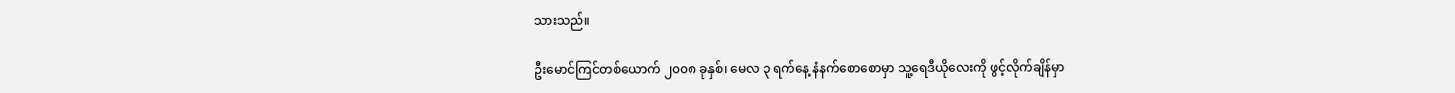သားသည်။

ဦးမောင်ကြင်တစ်ယောက် ၂၀၀၈ ခုနှစ်၊ မေလ ၃ ရက်နေ့ နံနက်စောစောမှာ သူ့ရေဒီယိုလေးကို ဖွင့်လိုက်ချိန်မှာ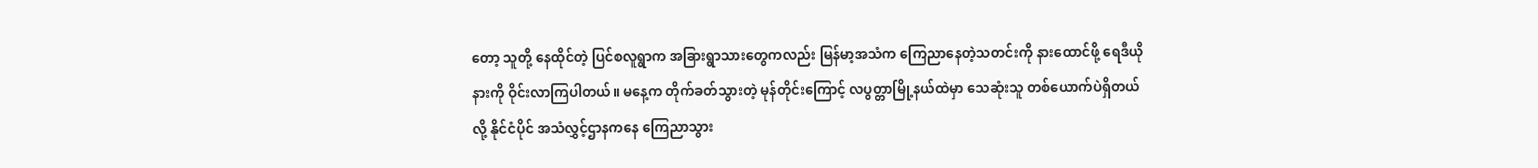တော့ သူတို့ နေထိုင်တဲ့ ပြင်စလူရွာက အခြားရွာသားတွေကလည်း မြန်မာ့အသံက ကြေညာနေတဲ့သတင်းကို နားထောင်ဖို့ ရေဒီယိုနားကို ဝိုင်းလာကြပါတယ်။ မနေ့က တိုက်ခတ်သွားတဲ့ မုန်တိုင်းကြောင့် လပွတ္တာမြို့နယ်ထဲမှာ သေဆုံးသူ တစ်ယောက်ပဲရှိတယ်လို့ နိုင်ငံပိုင် အသံလွှင့်ဌာနကနေ ကြေညာသွား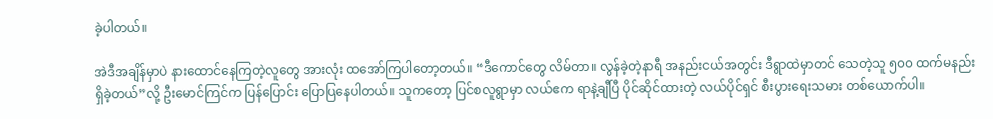ခဲ့ပါတယ်။

အဲဒီအချိန်မှာပဲ နားထောင်နေကြတဲ့လူတွေ အားလုံး ထအော်ကြပါတော့တယ်။ “ဒီကောင်တွေ လိမ်တာ။ လွန်ခဲ့တဲ့နာရီ အနည်းငယ်အတွင်း ဒီရွာထဲမှာတင် သေတဲ့သူ ၅၀၀ ထက်မနည်း ရှိခဲ့တယ်”လို့ ဦးမောင်ကြင်က ပြန်ပြောင်း ပြောပြနေပါတယ်။ သူကတော့ ပြင်စလူရွာမှာ လယ်ဧက ရာနဲ့ချီပြီ ပိုင်ဆိုင်ထားတဲ့ လယ်ပိုင်ရှင် စီးပွားရေးသမား တစ်ယောက်ပါ။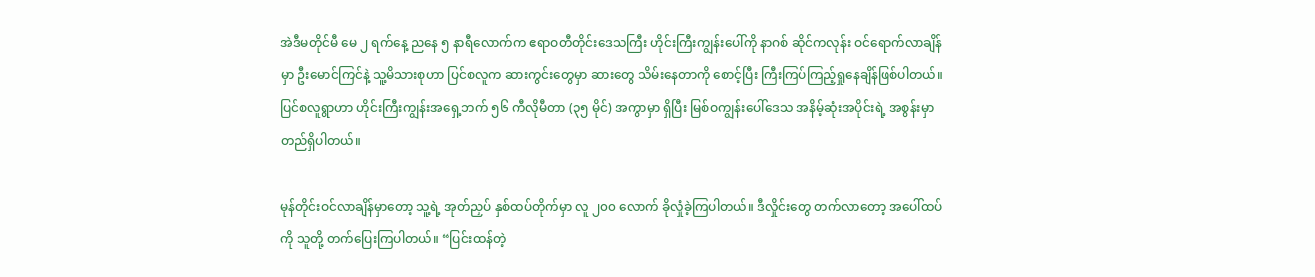အဲဒီမတိုင်မီ မေ ၂ ရက်နေ့ ညနေ ၅ နာရီလောက်က ဧရာဝတီတိုင်းဒေသကြီး ဟိုင်းကြီးကျွန်းပေါ်ကို နာဂစ် ဆိုင်ကလုန်း ဝင်ရောက်လာချိန်မှာ ဦးမောင်ကြင်နဲ့ သူ့မိသားစုဟာ ပြင်စလူက ဆားကွင်းတွေမှာ ဆားတွေ သိမ်းနေတာကို စောင့်ပြီး ကြီးကြပ်ကြည့်ရှုနေချိန်ဖြစ်ပါတယ်။ ပြင်စလူရွာဟာ ဟိုင်းကြီးကျွန်းအရှေ့ဘက် ၅၆ ကီလိုမီတာ (၃၅ မိုင်) အကွာမှာ ရှိပြီး မြစ်ဝကျွန်းပေါ်ဒေသ အနိမ့်ဆုံးအပိုင်းရဲ့ အစွန်းမှာ တည်ရှိပါတယ်။

မုန်တိုင်းဝင်လာချိန်မှာတော့ သူ့ရဲ့ အုတ်ညှပ် နှစ်ထပ်တိုက်မှာ လူ ၂၀၀ လောက် ခိုလှုံခဲ့ကြပါတယ်။ ဒီလှိုင်းတွေ တက်လာတော့ အပေါ်ထပ်ကို သူတို့ တက်ပြေးကြပါတယ်။ “ပြင်းထန်တဲ့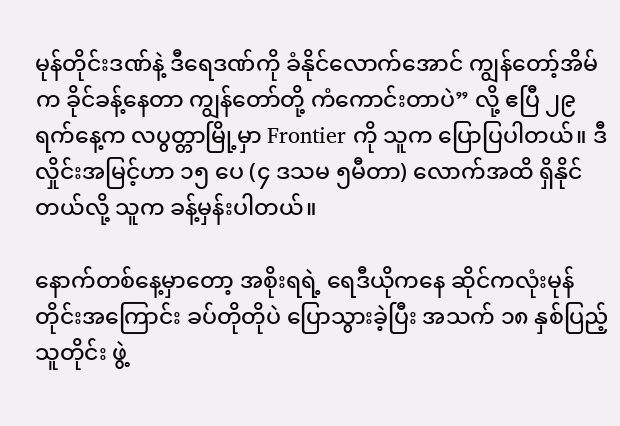မုန်တိုင်းဒဏ်နဲ့ ဒီရေဒဏ်ကို ခံနိုင်လောက်အောင် ကျွန်တော့်အိမ်က ခိုင်ခန့်နေတာ ကျွန်တော်တို့ ကံကောင်းတာပဲ” လို့ ဧပြီ ၂၉ ရက်နေ့က လပွတ္တာမြို့မှာ Frontier ကို သူက ပြောပြပါတယ်။ ဒီလှိုင်းအမြင့်ဟာ ၁၅ ပေ (၄ ဒသမ ၅မီတာ) လောက်အထိ ရှိနိုင်တယ်လို့ သူက ခန့်မှန်းပါတယ်။

နောက်တစ်နေ့မှာတော့ အစိုးရရဲ့ ရေဒီယိုကနေ ဆိုင်ကလုံးမုန်တိုင်းအကြောင်း ခပ်တိုတိုပဲ ပြောသွားခဲ့ပြီး အသက် ၁၈ နှစ်ပြည့်သူတိုင်း ဖွဲ့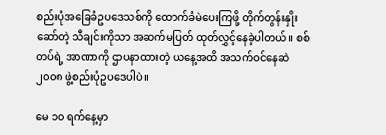စည်းပုံအခြေခံဥပဒေသစ်ကို ထောက်ခံမဲပေးကြဖို့ တိုက်တွန်းနှိုးဆော်တဲ့ သီချင်းကိုသာ အဆက်မပြတ် ထုတ်လွှင့်နေခဲ့ပါတယ်။ စစ်တပ်ရဲ့ အာဏာကို ဌာပနာထားတဲ့ ယနေ့အထိ အသက်ဝင်နေဆဲ ၂၀၀၈ ဖွဲ့စည်းပုံဥပဒေပါပဲ။

မေ ၁၀ ရက်နေ့မှာ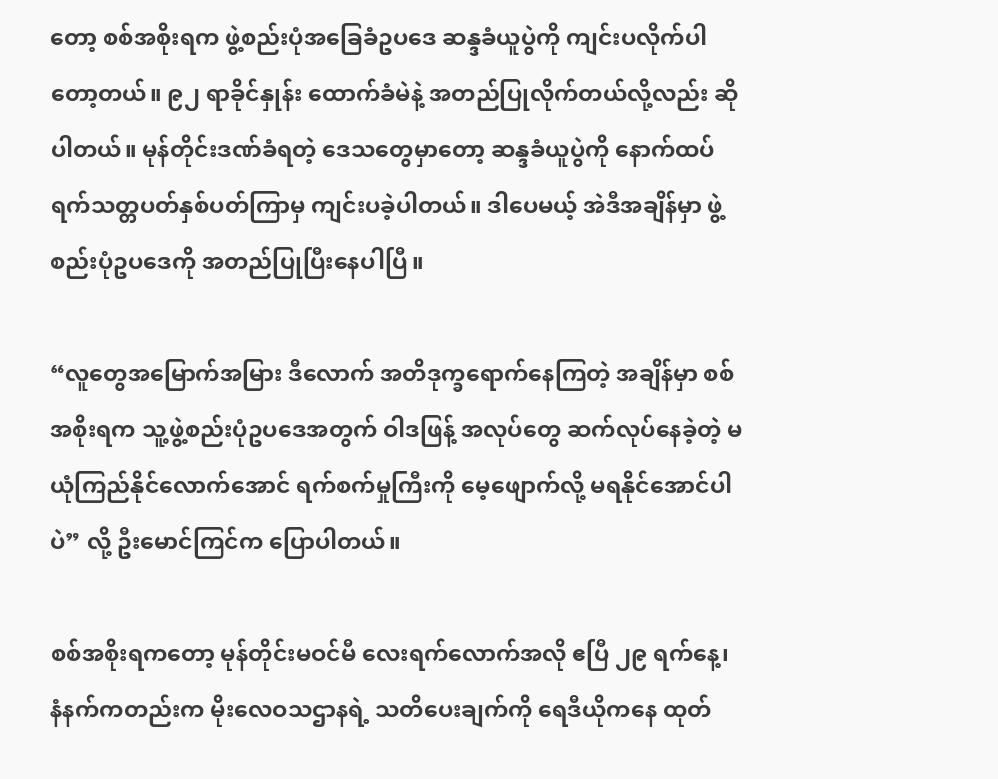တော့ စစ်အစိုးရက ဖွဲ့စည်းပုံအခြေခံဥပဒေ ဆန္ဒခံယူပွဲကို ကျင်းပလိုက်ပါတော့တယ်။ ၉၂ ရာခိုင်နှုန်း ထောက်ခံမဲနဲ့ အတည်ပြုလိုက်တယ်လို့လည်း ဆိုပါတယ်။ မုန်တိုင်းဒဏ်ခံရတဲ့ ဒေသတွေမှာတော့ ဆန္ဒခံယူပွဲကို နောက်ထပ် ရက်သတ္တပတ်နှစ်ပတ်ကြာမှ ကျင်းပခဲ့ပါတယ်။ ဒါပေမယ့် အဲဒီအချိန်မှာ ဖွဲ့စည်းပုံဥပဒေကို အတည်ပြုပြီးနေပါပြီ။

“လူတွေအမြောက်အမြား ဒီလောက် အတိဒုက္ခရောက်နေကြတဲ့ အချိန်မှာ စစ်အစိုးရက သူ့ဖွဲ့စည်းပုံဥပဒေအတွက် ဝါဒဖြန့် အလုပ်တွေ ဆက်လုပ်နေခဲ့တဲ့ မယုံကြည်နိုင်လောက်အောင် ရက်စက်မှုကြီးကို မေ့ဖျောက်လို့ မရနိုင်အောင်ပါပဲ” လို့ ဦးမောင်ကြင်က ပြောပါတယ်။

စစ်အစိုးရကတော့ မုန်တိုင်းမဝင်မီ လေးရက်လောက်အလို ဧပြီ ၂၉ ရက်နေ့၊ နံနက်ကတည်းက မိုးလေဝသဌာနရဲ့ သတိပေးချက်ကို ရေဒီယိုကနေ ထုတ်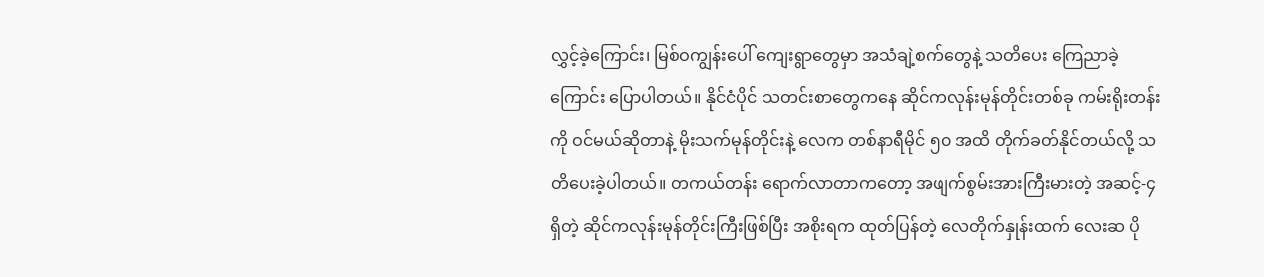လွှင့်ခဲ့ကြောင်း၊ မြစ်ဝကျွန်းပေါ် ကျေးရွာတွေမှာ အသံချဲ့စက်တွေနဲ့ သတိပေး ကြေညာခဲ့ကြောင်း ပြောပါတယ်။ နိုင်ငံပိုင် သတင်းစာတွေကနေ ဆိုင်ကလုန်းမုန်တိုင်းတစ်ခု ကမ်းရိုးတန်းကို ဝင်မယ်ဆိုတာနဲ့ မိုးသက်မုန်တိုင်းနဲ့ လေက တစ်နာရီမိုင် ၅၀ အထိ တိုက်ခတ်နိုင်တယ်လို့ သတိပေးခဲ့ပါတယ်။ တကယ်တန်း ရောက်လာတာကတော့ အဖျက်စွမ်းအားကြီးမားတဲ့ အဆင့်-၄ ရှိတဲ့ ဆိုင်ကလုန်းမုန်တိုင်းကြီးဖြစ်ပြီး အစိုးရက ထုတ်ပြန်တဲ့ လေတိုက်နှုန်းထက် လေးဆ ပို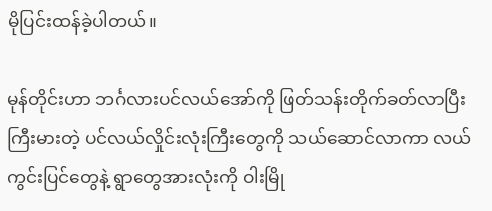မိုပြင်းထန်ခဲ့ပါတယ်။

မုန်တိုင်းဟာ ဘင်္ဂလားပင်လယ်အော်ကို ဖြတ်သန်းတိုက်ခတ်လာပြီး ကြီးမားတဲ့ ပင်လယ်လှိုင်းလုံးကြီးတွေကို သယ်ဆောင်လာကာ လယ်ကွင်းပြင်တွေနဲ့ ရွာတွေအားလုံးကို ဝါးမြို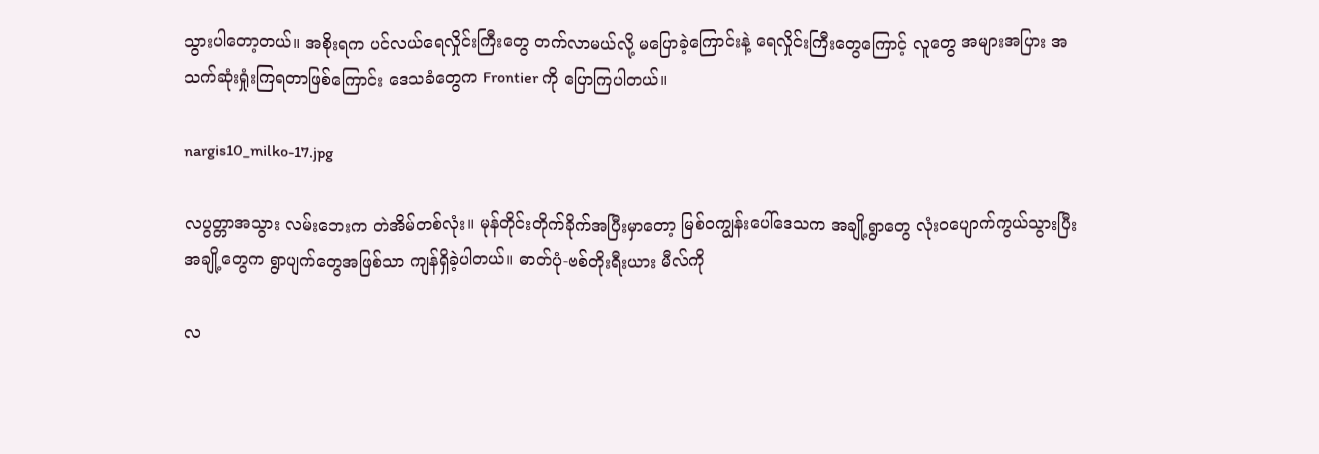သွားပါတော့တယ်။ အစိုးရက ပင်လယ်ရေလှိုင်းကြီးတွေ တက်လာမယ်လို့ မပြောခဲ့ကြောင်းနဲ့ ရေလှိုင်းကြီးတွေကြောင့် လူတွေ အများအပြား အသက်ဆုံးရှုံးကြရတာဖြစ်ကြောင်း ဒေသခံတွေက Frontier ကို ပြောကြပါတယ်။

nargis10_milko-17.jpg

လပွတ္တာအသွား လမ်းဘေးက တဲအိမ်တစ်လုံး။ မုန်တိုင်းတိုက်ခိုက်အပြီးမှာတော့ မြစ်ဝကျွန်းပေါ်ဒေသက အချို့ရွာတွေ လုံးဝပျောက်ကွယ်သွားပြီး အချို့တွေက ရွာပျက်တွေအဖြစ်သာ ကျန်ရှိခဲ့ပါတယ်။ ဓာတ်ပုံ-ဗစ်တိုးရီးယား မီလ်ကို

လ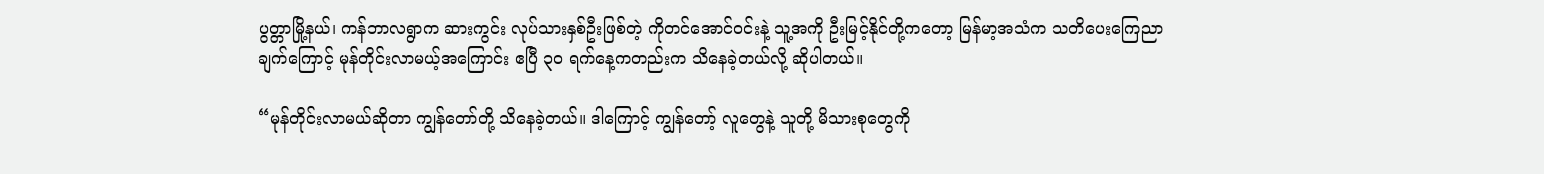ပွတ္တာမြို့နယ်၊ ကန်ဘာလရွာက ဆားကွင်း လုပ်သားနှစ်ဦးဖြစ်တဲ့ ကိုတင်အောင်ဝင်းနဲ့ သူ့အကို ဦးမြင့်နိုင်တို့ကတော့ မြန်မာ့အသံက သတိပေးကြေညာချက်ကြောင့် မုန်တိုင်းလာမယ့်အကြောင်း ဧပြီ ၃၀ ရက်နေ့ကတည်းက သိနေခဲ့တယ်လို့ ဆိုပါတယ်။

“မုန်တိုင်းလာမယ်ဆိုတာ ကျွန်တော်တို့ သိနေခဲ့တယ်။ ဒါကြောင့် ကျွန်တော့် လူတွေနဲ့ သူတို့ မိသားစုတွေကို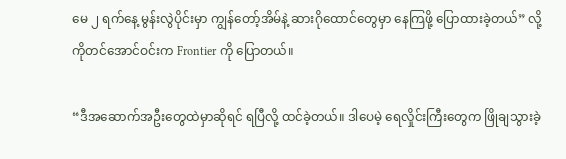မေ ၂ ရက်နေ့ မွန်းလွဲပိုင်းမှာ ကျွန်တော့်အိမ်နဲ့ ဆားဂိုထောင်တွေမှာ နေကြဖို့ ပြောထားခဲ့တယ်” လို့ ကိုတင်အောင်ဝင်းက Frontier ကို ပြောတယ်။

“ဒီအဆောက်အဦးတွေထဲမှာဆိုရင် ရပြီလို့ ထင်ခဲ့တယ်။ ဒါပေမဲ့ ရေလှိုင်းကြီးတွေက ဖြိုချသွားခဲ့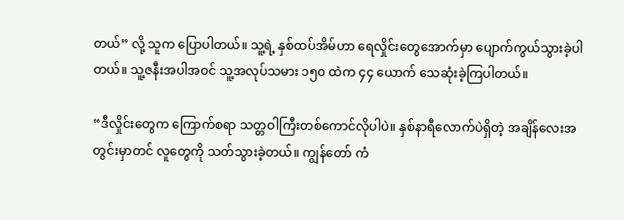တယ်” လို့ သူက ပြောပါတယ်။ သူ့ရဲ့ နှစ်ထပ်အိမ်ဟာ ရေလှိုင်းတွေအောက်မှာ ပျောက်ကွယ်သွားခဲ့ပါတယ်။ သူ့ဇနီးအပါအဝင် သူ့အလုပ်သမား ၁၅၀ ထဲက ၄၄ ယောက် သေဆုံးခဲ့ကြပါတယ်။

“ဒီလှိုင်းတွေက ကြောက်စရာ သတ္တဝါကြီးတစ်ကောင်လိုပါပဲ။ နှစ်နာရီလောက်ပဲရှိတဲ့ အချိန်လေးအတွင်းမှာတင် လူတွေကို သတ်သွားခဲ့တယ်။ ကျွန်တော် ကံ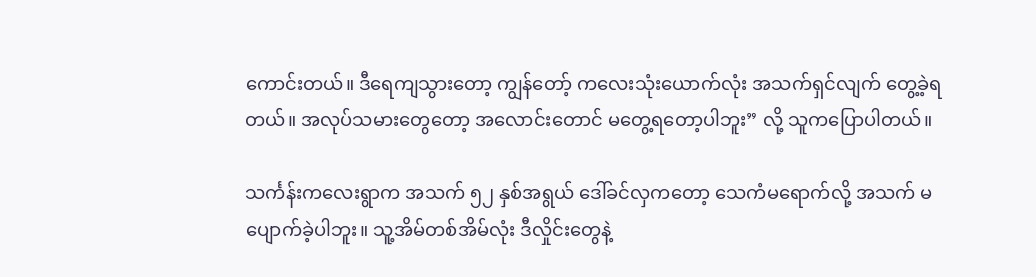ကောင်းတယ်။ ဒီရေကျသွားတော့ ကျွန်တော့် ကလေးသုံးယောက်လုံး အသက်ရှင်လျက် တွေ့ခဲ့ရတယ်။ အလုပ်သမားတွေတော့ အလောင်းတောင် မတွေ့ရတော့ပါဘူး” လို့ သူကပြောပါတယ်။

သင်္ကန်းကလေးရွာက အသက် ၅၂ နှစ်အရွယ် ဒေါ်ခင်လှကတော့ သေကံမရောက်လို့ အသက် မပျောက်ခဲ့ပါဘူး။ သူ့အိမ်တစ်အိမ်လုံး ဒီလှိုင်းတွေနဲ့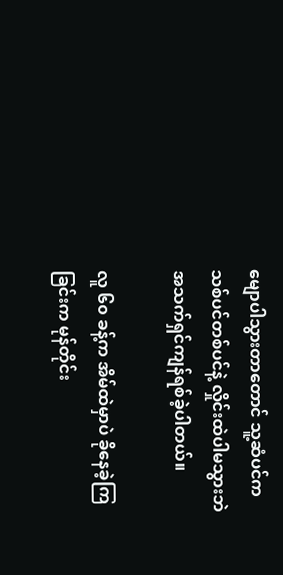မျောပါသွားတာတောင် သူ့ဆံပင်က သစ်ပင်တစ်ပင်နဲ့ လှိုင်းထဲပါမသွားဘဲ အသက်ရှင်ကျန်ရစ်ခဲ့ပါတယ်။

လူ ၆၀ ခန့်က အိမ်ထဲမှာပဲ ခိုနေခဲ့ကြခြင်းက မုန်တိုင်း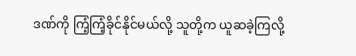ဒဏ်ကို ကြံ့ကြံ့ခိုင်နိုင်မယ်လို့ သူတို့က ယူဆခဲ့ကြလို့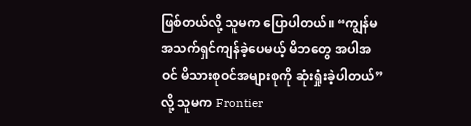ဖြစ်တယ်လို့ သူမက ပြောပါတယ်။ “ကျွန်မ အသက်ရှင်ကျန်ခဲ့ပေမယ့် မိဘတွေ အပါအဝင် မိသားစုဝင်အများစုကို ဆုံးရှုံးခဲ့ပါတယ်” လို့ သူမက Frontier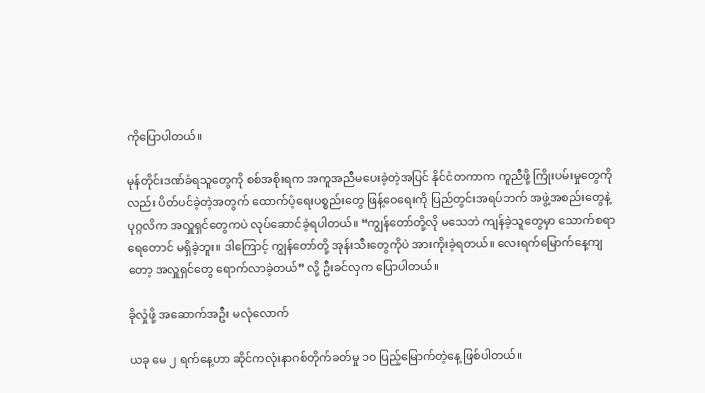ကိုပြောပါတယ်။

မုန်တိုင်းဒဏ်ခံရသူတွေကို စစ်အစိုးရက အကူအညီမပေးခဲ့တဲ့အပြင် နိုင်ငံတကာက ကူညီဖို့ ကြိုးပမ်းမှုတွေကိုလည်း ပိတ်ပင်ခဲ့တဲ့အတွက် ထောက်ပံ့ရေးပစ္စည်းတွေ ဖြန့်ဝေရေးကို ပြည်တွင်းအရပ်ဘက် အဖွဲ့အစည်းတွေနဲ့ ပုဂ္ဂလိက အလှူရှင်တွေကပဲ လုပ်ဆောင်ခဲ့ရပါတယ်။ “ကျွန်တော်တို့လို မသေဘဲ ကျန်ခဲ့သူတွေမှာ သောက်စရာ ရေတောင် မရှိခဲ့ဘူး။ ဒါကြောင့် ကျွန်တော်တို့ အုန်းသီးတွေကိုပဲ အားကိုးခဲ့ရတယ်။ လေးရက်မြောက်နေ့ကျတော့ အလှူရှင်တွေ ရောက်လာခဲ့တယ်” လို့ ဦးခင်လှက ပြောပါတယ်။

ခိုလှုံဖို့ အဆောက်အဦး မလုံလောက်

ယခု မေ ၂ ရက်နေ့ဟာ ဆိုင်ကလုံးနာဂစ်တိုက်ခတ်မှု ၁၀ ပြည့်မြောက်တဲ့နေ့ ဖြစ်ပါတယ်။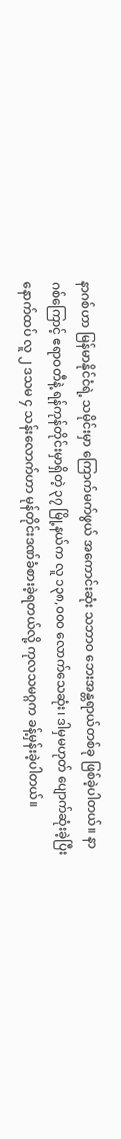နာဂစ်ဟာ မြန်မာနိုင်ငံရဲ့ သမိုင်းမှာ ကြောက်မက်ဖွယ် အကောင်းဆုံး သဘာဝ ဘေးအန္တရာယ်တစ်ခု ဖြစ်ခဲ့ပါတယ်။ နာဂစ်ကြောင့် ဧရာဝတီနဲ့ ရန်ကုန်တိုင်းမှာရှိတဲ့ ၃၇ မြို့နယ်က လူ ၁၃၈,၀၀၀ လောက်သေဆုံး၊ ဒါမှမဟုတ် ပျောက်ဆုံးခဲ့ပြီး နောက်ထပ် လူ ၂ ဒသမ ၄ သန်းလောက်ဟာ မုန်တိုင်းဒဏ်ခံစားခဲ့ရတယ်လို့ ကုလသမဂ္ဂက ခန့်မှန်းခဲ့ပါတယ်။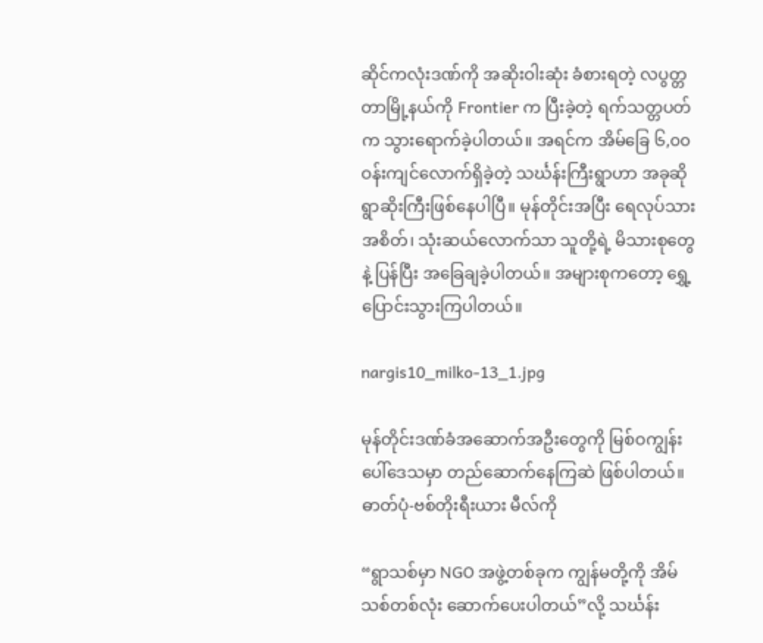ဆိုင်ကလုံးဒဏ်ကို အဆိုးဝါးဆုံး ခံစားရတဲ့ လပွတ္တတာမြို့နယ်ကို Frontier က ပြီးခဲ့တဲ့ ရက်သတ္တပတ်က သွားရောက်ခဲ့ပါတယ်။ အရင်က အိမ်ခြေ ၆,၀၀ ဝန်းကျင်လောက်ရှိခဲ့တဲ့ သင်္ဃန်းကြီးရွာဟာ အခုဆို ရွာဆိုးကြီးဖြစ်နေပါပြီ။ မုန်တိုင်းအပြီး ရေလုပ်သား အစိတ်၊ သုံးဆယ်လောက်သာ သူတို့ရဲ့ မိသားစုတွေနဲ့ ပြန်ပြီး အခြေချခဲ့ပါတယ်။ အများစုကတော့ ရွှေ့ပြောင်းသွားကြပါတယ်။

nargis10_milko-13_1.jpg

မုန်တိုင်းဒဏ်ခံအဆောက်အဦးတွေကို မြစ်ဝကျွန်းပေါ်ဒေသမှာ တည်ဆောက်နေကြဆဲ ဖြစ်ပါတယ်။ ဓာတ်ပုံ-ဗစ်တိုးရီးယား မီလ်ကို

“ရွာသစ်မှာ NGO အဖွဲ့တစ်ခုက ကျွန်မတို့ကို အိမ်သစ်တစ်လုံး ဆောက်ပေးပါတယ်”လို့ သင်္ဃန်း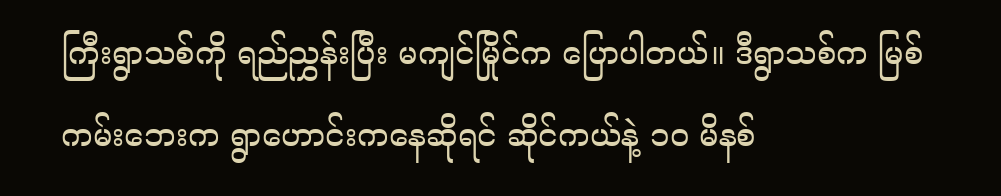ကြီးရွာသစ်ကို ရည်ညွှန်းပြီး မကျင်မြိုင်က ပြောပါတယ်။ ဒီရွာသစ်က မြစ်ကမ်းဘေးက ရွာဟောင်းကနေဆိုရင် ဆိုင်ကယ်နဲ့ ၁၀ မိနစ်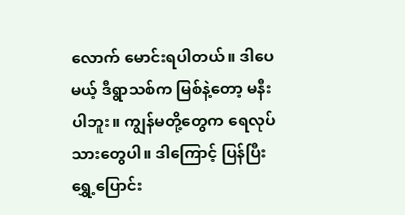လောက် မောင်းရပါတယ်။ ဒါပေမယ့် ဒီရွာသစ်က မြစ်နဲ့တော့ မနီးပါဘူး။ ကျွန်မတို့တွေက ရေလုပ်သားတွေပါ။ ဒါကြောင့် ပြန်ပြီး ရွှေ့ပြောင်း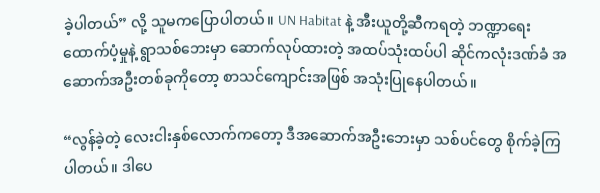ခဲ့ပါတယ်” လို့ သူမကပြောပါတယ်။ UN Habitat နဲ့ အီးယူတို့ဆီကရတဲ့ ဘဏ္ဍာရေးထောက်ပံ့မှုနဲ့ ရွာသစ်ဘေးမှာ ဆောက်လုပ်ထားတဲ့ အထပ်သုံးထပ်ပါ ဆိုင်ကလုံးဒဏ်ခံ အဆောက်အဦးတစ်ခုကိုတော့ စာသင်ကျောင်းအဖြစ် အသုံးပြုနေပါတယ်။

“လွန်ခဲ့တဲ့ လေးငါးနှစ်လောက်ကတော့ ဒီအဆောက်အဦးဘေးမှာ သစ်ပင်တွေ စိုက်ခဲ့ကြပါတယ်။ ဒါပေ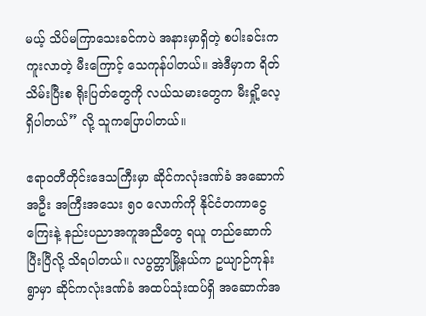မယ့် သိပ်မကြာသေးခင်ကပဲ အနားမှာရှိတဲ့ စပါးခင်းက ကူးလာတဲ့ မီးကြောင့် သေကုန်ပါတယ်။ အဲဒီမှာက ရိတ်သိမ်းပြီးစ ရိုးပြတ်တွေကို လယ်သမားတွေက မီးရှို့လေ့ရှိပါတယ်” လို့ သူကပြောပါတယ်။

ဧရာဝတီတိုင်းဒေသကြီးမှာ ဆိုင်ကလုံးဒဏ်ခံ အဆောက်အဦး အကြီးအသေး ၅၀ လောက်ကို နိုင်ငံတကာငွေကြေးနဲ့ နည်းပညာအကူအညီတွေ ရယူ တည်ဆောက်ပြီးပြီလို့ သိရပါတယ်။ လပွတ္တာမြို့နယ်က ဥယျာဉ်ကုန်းရွာမှာ ဆိုင်ကလုံးဒဏ်ခံ အထပ်သုံးထပ်ရှိ အဆောက်အ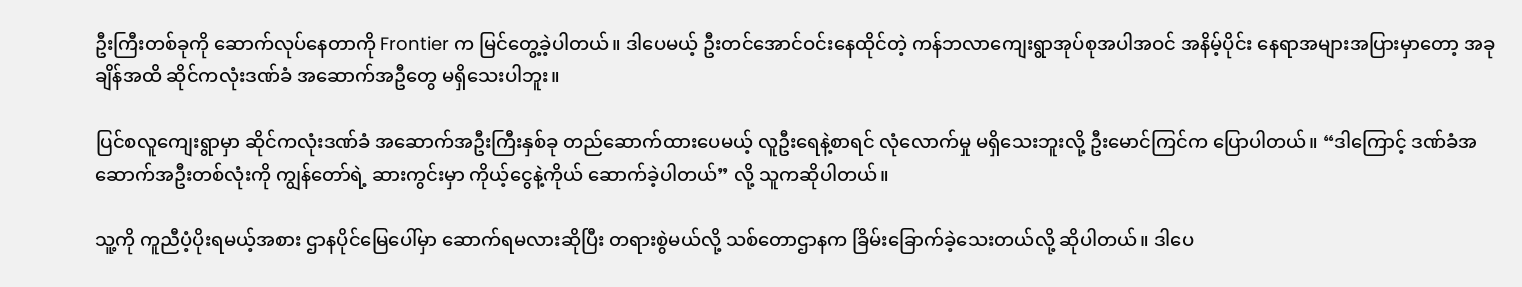ဦးကြီးတစ်ခုကို ဆောက်လုပ်နေတာကို Frontier က မြင်တွေ့ခဲ့ပါတယ်။ ဒါပေမယ့် ဦးတင်အောင်ဝင်းနေထိုင်တဲ့ ကန်ဘလာကျေးရွာအုပ်စုအပါအဝင် အနိမ့်ပိုင်း နေရာအများအပြားမှာတော့ အခုချိန်အထိ ဆိုင်ကလုံးဒဏ်ခံ အဆောက်အဦတွေ မရှိသေးပါဘူး။

ပြင်စလူကျေးရွာမှာ ဆိုင်ကလုံးဒဏ်ခံ အဆောက်အဦးကြီးနှစ်ခု တည်ဆောက်ထားပေမယ့် လူဦးရေနဲ့စာရင် လုံလောက်မှု မရှိသေးဘူးလို့ ဦးမောင်ကြင်က ပြောပါတယ်။ “ဒါကြောင့် ဒဏ်ခံအဆောက်အဦးတစ်လုံးကို ကျွန်တော်ရဲ့ ဆားကွင်းမှာ ကိုယ့်ငွေနဲ့ကိုယ် ဆောက်ခဲ့ပါတယ်” လို့ သူကဆိုပါတယ်။

သူ့ကို ကူညီပံ့ပိုးရမယ့်အစား ဌာနပိုင်မြေပေါ်မှာ ဆောက်ရမလားဆိုပြီး တရားစွဲမယ်လို့ သစ်တောဌာနက ခြိမ်းခြောက်ခဲ့သေးတယ်လို့ ဆိုပါတယ်။ ဒါပေ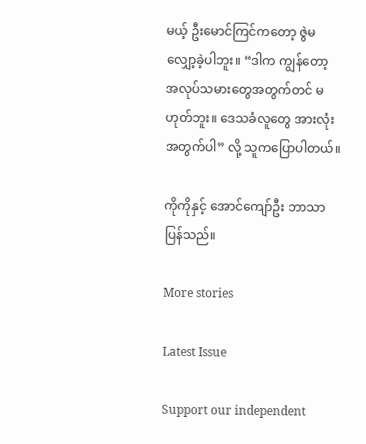မယ့် ဦးမောင်ကြင်ကတော့ ဇွဲမလျှော့ခဲ့ပါဘူး။ “ဒါက ကျွန်တော့ အလုပ်သမားတွေအတွက်တင် မဟုတ်ဘူး။ ဒေသခံလူတွေ အားလုံးအတွက်ပါ” လို့ သူကပြောပါတယ်။

ကိုကိုနှင့် အောင်ကျော်ဦး ဘာသာပြန်သည်။

More stories

Latest Issue

Support our independent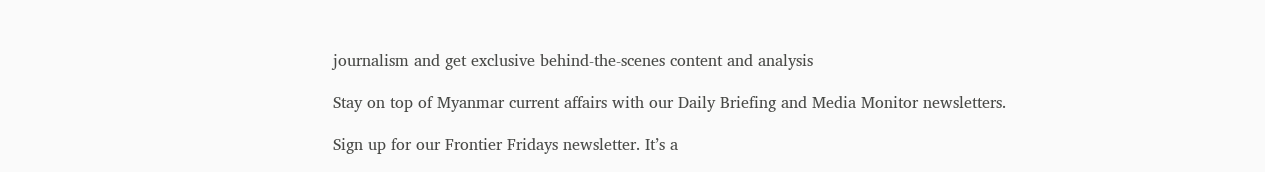journalism and get exclusive behind-the-scenes content and analysis

Stay on top of Myanmar current affairs with our Daily Briefing and Media Monitor newsletters.

Sign up for our Frontier Fridays newsletter. It’s a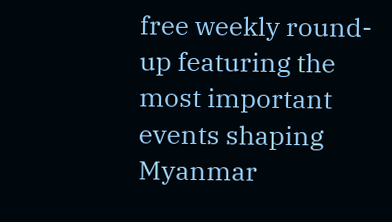free weekly round-up featuring the most important events shaping Myanmar